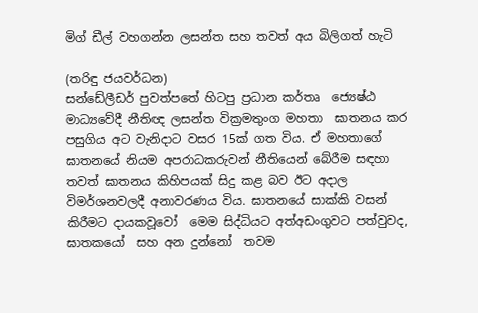මිග් ඩීල් වහගන්න ලසන්ත සහ තවත් අය බිලිගත් හැටි

(තරිඳු ජයවර්ධන)
සන්ඩේලීඩර් පුවත්පතේ හිටපු ප්‍රධාන කර්තෘ  ජ්‍යෙෂ්ඨ මාධ්‍යවේදී නීතිඥ ලසන්ත වික්‍රමතුංග මහතා  ඝාතනය කර පසුගිය අට වැනිදාට වසර 15ක් ගත විය. ඒ මහතාගේ ඝාතනයේ නියම අපරාධකරුවන් නීතියෙන් බේරීම සඳහා  තවත් ඝාතනය කිහිපයක් සිදු කළ බව ඊට අදාල විමර්ශනවලදී අනාවරණය විය. ඝාතනයේ සාක්කි වසන් කිරීමට දායකවූවෝ  මෙම සිද්ධියට අත්අඩංගුවට පත්වුවද, ඝාතකයෝ  සහ අන දුන්නෝ  තවම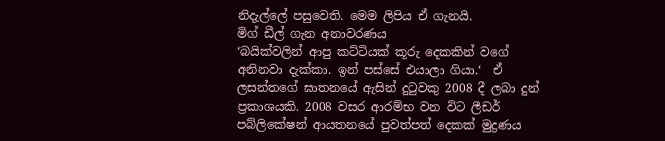නිදැල්ලේ පසුවෙති. මෙම ලිපිය ඒ ගැනයි.
මිග් ඩීල් ගැන අනාවරණය
‘බයික්වලින් ආපු කට්ටියක් කූරු දෙකකින් වගේ අනිනවා දැක්කා. ඉන් පස්සේ එයාලා ගියා.‘  ඒ ලසන්තගේ ඝාතනයේ ඇසින් දුටුවකු 2008 දී ලබා දුන් ප්‍රකාශයකි. 2008 වසර ආරම්භ වන විට ලීඩර් පබ්ලිකේෂන් ආයතනයේ පුවත්පත් දෙකක් මුද්‍රණය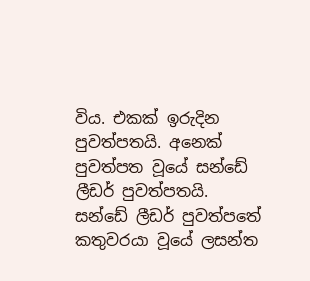විය. එකක් ඉරුදින පුවත්පතයි. අනෙක් පුවත්පත වූයේ සන්ඩේ ලීඩර් පුවත්පතයි. සන්ඩේ ලීඩර් පුවත්පතේ කතුවරයා වූයේ ලසන්ත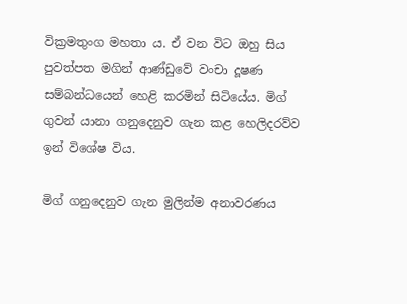වික්‍රමතුංග මහතා ය. ඒ වන විට ඔහු සිය පුවත්පත මගින් ආණ්ඩුවේ වංචා දූෂණ සම්බන්ධයෙන් හෙළි කරමින් සිටියේය. මිග් ගුවන් යානා ගනුදෙනුව ගැන කළ හෙලිදරව්ව ඉන් විශේෂ විය.

මිග් ගනුදෙනුව ගැන මුලින්ම අනාවරණය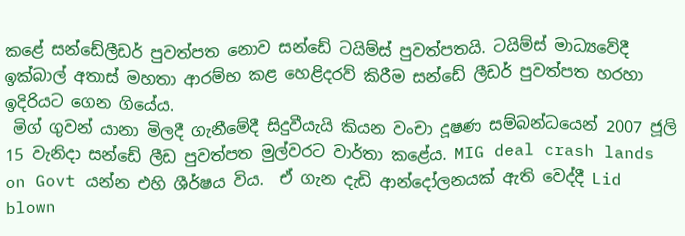කළේ සන්ඩේලීඩර් පුවත්පත නොව සන්ඩේ ටයිම්ස් පුවත්පතයි. ටයිම්ස් මාධ්‍යවේදී ඉක්බාල් අතාස් මහතා ආරම්භ කළ හෙළිදරව් කිරීම සන්ඩේ ලීඩර් පුවත්පත හරහා ඉදිරියට ගෙන ගියේය.
 මිග් ගුවන් යානා මිලදී ගැනීමේදී සිදුවීයැයි කියන වංචා දූෂණ සම්බන්ධයෙන් 2007 ජූලි 15 වැනිදා සන්ඩේ ලීඩ පුවත්පත මුල්වරට වාර්තා කළේය. MIG deal crash lands on Govt යන්න එහි ශීර්ෂය විය.  ඒ ගැන දැඩි ආන්දෝලනයක් ඇති වෙද්දී Lid blown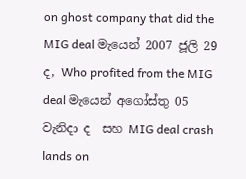on ghost company that did the MIG deal මැයෙන් 2007 ජූලි 29 ද, Who profited from the MIG deal මැයෙන් අගෝස්තු 05 වැනිදා ද  සහ MIG deal crash lands on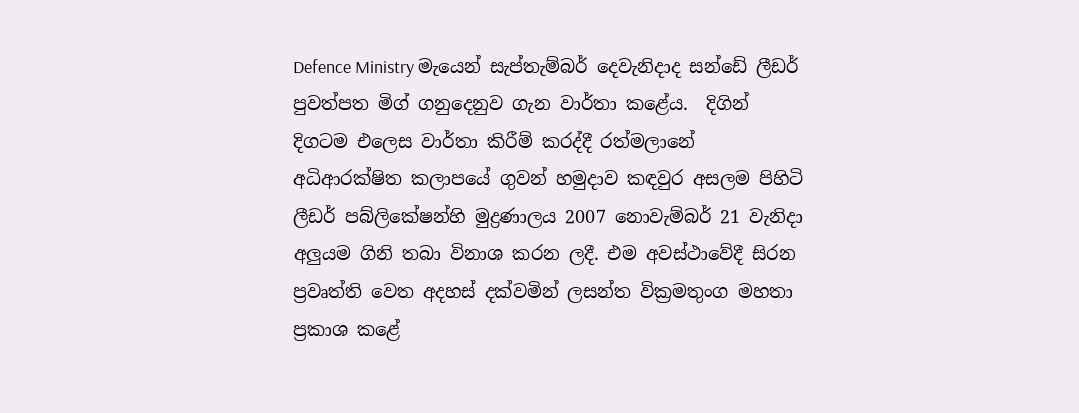Defence Ministry මැයෙන් සැප්තැම්බර් දෙවැනිදාද සන්ඩේ ලීඩර් පුවත්පත මිග් ගනුදෙනුව ගැන වාර්තා කළේය.  දිගින් දිගටම එලෙස වාර්තා කිරීම් කරද්දී රත්මලානේ අධිආරක්ෂිත කලාපයේ ගුවන් හමුදාව කඳවුර අසලම පිහිටි ලීඩර් පබ්ලිකේෂන්හි මුද්‍රණාලය 2007 නොවැම්බර් 21 වැනිදා අලුයම ගිනි තබා විනාශ කරන ලදී. එම අවස්ථාවේදී සිරන ප්‍රවෘත්ති වෙත අදහස් දක්වමින් ලසන්ත වික්‍රමතුංග මහතා ප්‍රකාශ කළේ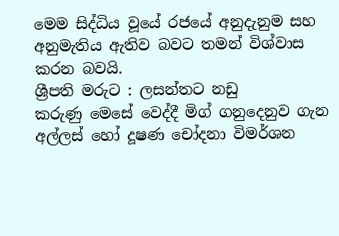මෙම සිද්ධිය වූයේ රජයේ අනුදැනුම සහ අනුමැතිය ඇතිව බවට තමන් විශ්වාස කරන බවයි.
ශ්‍රීපති මරුට : ලසන්තට නඩු
කරුණු මෙසේ වෙද්දී මිග් ගනුදෙනුව ගැන අල්ලස් හෝ දූෂණ චෝදනා විමර්ශන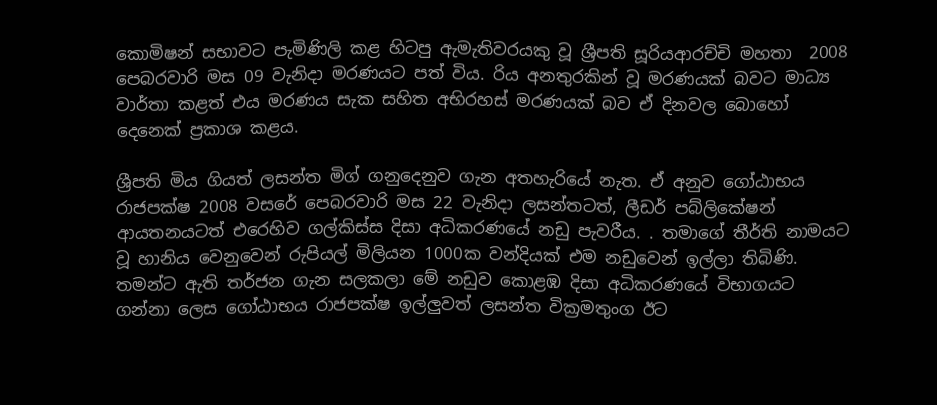කොමිෂන් සභාවට පැමිණිලි කළ හිටපු ඇමැතිවරයකු වූ ශ්‍රීපති සූරියආරච්චි මහතා  2008 පෙබරවාරි මස 09 වැනිදා මරණයට පත් විය. රිය අනතුරකින් වූ මරණයක් බවට මාධ්‍ය වාර්තා කළත් එය මරණය සැක සහිත අභිරහස් මරණයක් බව ඒ දිනවල බොහෝ දෙනෙක් ප්‍රකාශ කළය.

ශ්‍රීපති මිය ගියත් ලසන්ත මිග් ගනුදෙනුව ගැන අතහැරියේ නැත. ඒ අනුව ගෝඨාභය රාජපක්ෂ 2008 වසරේ පෙබරවාරි මස 22 වැනිදා ලසන්තටත්, ලීඩර් පබ්ලිකේෂන් ආයතනයටත් එරෙහිව ගල්කිස්ස දිසා අධිකරණයේ නඩු පැවරීය. . තමාගේ තීර්ති නාමයට වූ හානිය වෙනුවෙන් රුපියල් මිලියන 1000ක වන්දියක් එම නඩුවෙන් ඉල්ලා තිබිණි. තමන්ට ඇති තර්ජන ගැන සලකලා මේ නඩුව කොළඹ දිසා අධිකරණයේ විභාගයට ගන්නා ලෙස ගෝඨාභය රාජපක්ෂ ඉල්ලුවත් ලසන්ත වික්‍රමතුංග ඊට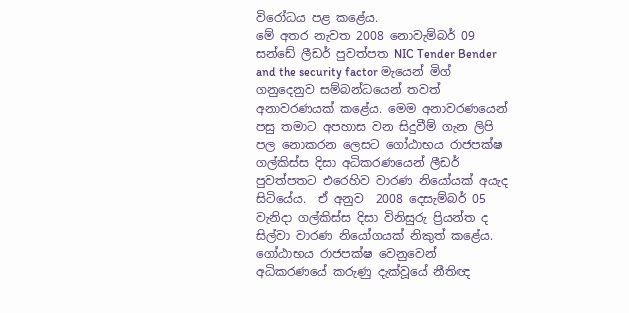විරෝධය පළ කළේය.
මේ අතර නැවත 2008 නොවැම්බර් 09 සන්ඩේ ලීඩර් පුවත්පත NIC Tender Bender and the security factor මැයෙන් මිග් ගනුදෙනුව සම්බන්ධයෙන් තවත් අනාවරණයක් කළේය. මෙම අනාවරණයෙන් පසු තමාට අපහාස වන සිදුවීම් ගැන ලිපි පල නොකරන ලෙසට ගෝඨාභය රාජපක්ෂ ගල්කිස්ස දිසා අධිකරණයෙන් ලීඩර් පුවත්පතට එරෙහිව වාරණ නියෝයක් අයැද සිටියේය.  ඒ අනුව  2008 දෙසැම්බර් 05 වැනිදා ගල්කිස්ස දිසා විනිසුරු ප්‍රියන්ත ද සිල්වා වාරණ නියෝගයක් නිකුත් කළේය. ගෝඨාභය රාජපක්ෂ වෙනුවෙන් අධිකරණයේ කරුණු දැක්වූයේ නීතිඥ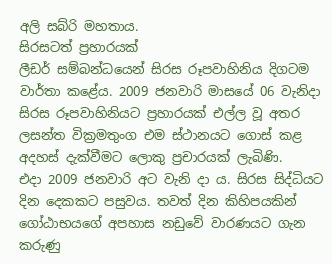අලි සබ්රි මහතාය.
සිරසටත් ප්‍රහාරයක්
ලීඩර් සම්බන්ධයෙන් සිරස රූපවාහිනිය දිගටම වාර්තා කළේය. 2009 ජනවාරි මාසයේ 06 වැනිදා සිරස රූපවාහිනියට ප්‍රහාරයක් එල්ල වූ අතර ලසන්ත වික්‍රමතුංග එම ස්ථානයට ගොස් කළ අදහස් දැක්වීමට ලොකු ප්‍රචාරයක් ලැබිණි.
එදා 2009 ජනවාරි අට වැනි දා ය. සිරස සිද්ධියට දින දෙකකට පසුවය. තවත් දින කිහිපයකින් ගෝඨාභයගේ අපහාස නඩුවේ වාරණයට ගැන කරුණු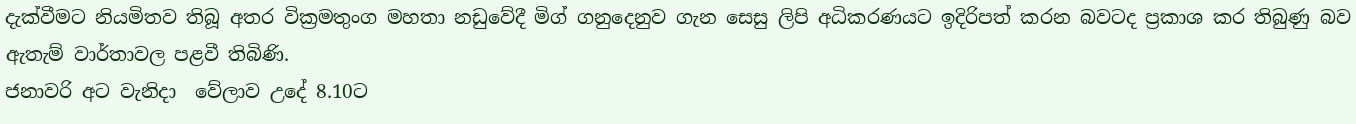දැක්වීමට නියමිතව තිබූ අතර වික්‍රමතුංග මහතා නඩුවේදී මිග් ගනුදෙනුව ගැන සෙසු ලිපි අධිකරණයට ඉදිරිපත් කරන බවටද ප්‍රකාශ කර තිබුණු බව ඇතැම් වාර්තාවල පළවී තිබිණි.
ජනාවරි අට වැනිදා  වේලාව උදේ 8.10ට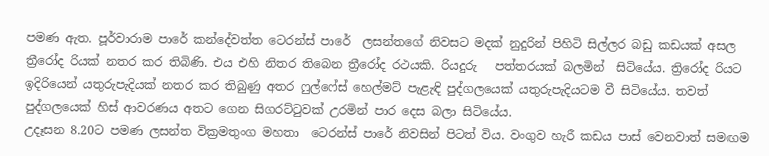පමණ ඇත. පූර්වාරාම පාරේ කන්දේවත්ත ටෙරන්ස් පාරේ  ලසන්තගේ නිවසට මදක් නුදුරින් පිහිටි සිල්ලර බඩු කඩයක් අසල ත්‍රීරෝද රියක් නතර කර තිබිණි. එය එහි නිතර තිබෙන ත්‍රීරෝද රථයකි. රියදුරු   පත්තරයක් බලමින්  සිටියේය. ත්‍රිරෝද රියට ඉදිරියෙන් යතුරුපැදියක් නතර කර තිබුණු අතර ෆුල්ෆේස් හෙල්මට් පැළැඳි පුද්ගලයෙක් යතුරුපැදියටම වී සිටියේය. තවත් පුද්ගලයෙක් හිස් ආවරණය අතට ගෙන සිගරට්ටුවක් උරමින් පාර දෙස බලා සිටියේය.
උදෑසන 8.20ට පමණ ලසන්ත වික්‍රමතුංග මහතා  ටෙරන්ස් පාරේ නිවසින් පිටත් විය. වංගුව හැරී කඩය පාස් වෙනවාත් සමඟම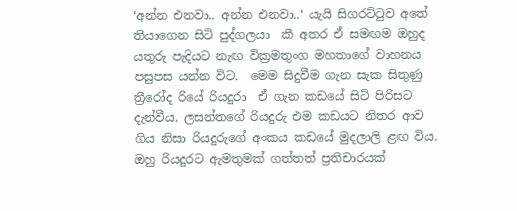‘අන්න එනවා.. අන්න එනවා..‘ යැයි සිගරට්ටුව අතේ තියාගෙන සිටි පුද්ගලයා  කී අතර ඒ සමඟම ඔහුද යතුරු පැදියට නැඟ වික්‍රමතුංග මහතාගේ වාහනය පසුපස යන්න විට.  මෙම සිදුවීම ගැන සැක සිතුණු ත්‍රීරෝද රියේ රියදුරා  ඒ ගැන කඩයේ සිටි පිරිසට දැන්වීය. ලසන්තගේ රියදුරු එම කඩයට නිතර ආව ගිය නිසා රියදුරුගේ අංකය කඩයේ මුදලාලි ළඟ විය. ඔහු රියදුරට ඇමතුමක් ගත්තත් ප්‍රතිචාරයක්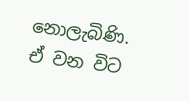නොලැබිණි. ඒ වන විට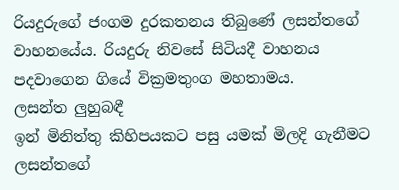රියදුරුගේ ජංගම දුරකතනය තිබුණේ ලසන්තගේ වාහනයේය. රියදුරු නිවසේ සිටියදී වාහනය පදවාගෙන ගියේ වික්‍රමතුංග මහතාමය.
ලසන්ත ලුහුබඳී
ඉන් මිනිත්තු කිහිපයකට පසු යමක් මිලදි ගැනීමට ලසන්තගේ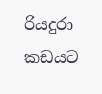රියදුරා  කඩයට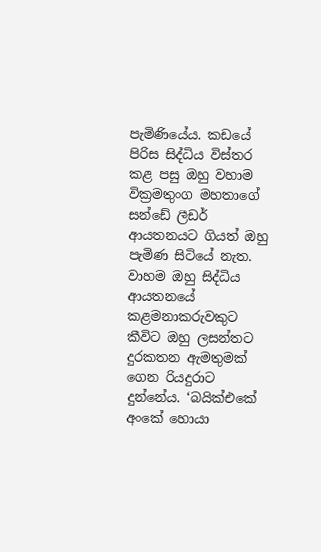පැමිණියේය. කඩයේ පිරිස සිද්ධිය විස්තර කළ පසු ඔහු වහාම වික්‍රමතුංග මහතාගේ සන්ඩේ ලීඩර් ආයතනයට ගියත් ඔහු පැමිණ සිටියේ නැත. වාහම ඔහු සිද්ධිය ආයතනයේ කළමනාකරුවකුට කීවිට ඔහු ලසන්තට දුරකතන ඇමතුමක් ගෙන රියදුරාට දුන්නේය. ‘බයික්එකේ අංකේ හොයා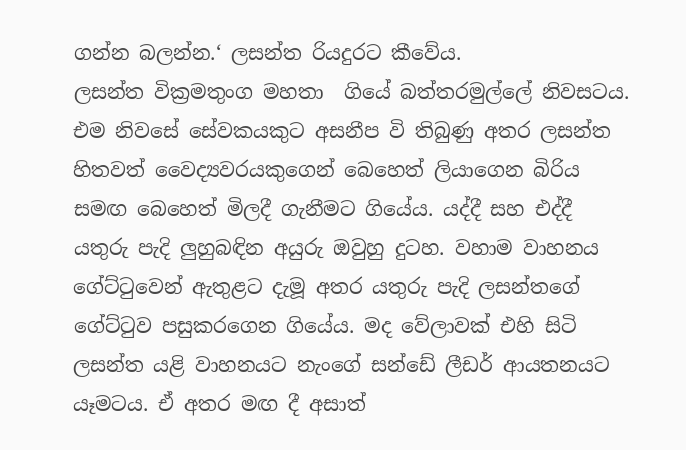ගන්න බලන්න.‘ ලසන්ත රියදුරට කීවේය.
ලසන්ත වික්‍රමතුංග මහතා  ගියේ බත්තරමුල්ලේ නිවසටය.  එම නිවසේ සේවකයකුට අසනීප වි තිබුණු අතර ලසන්ත හිතවත් වෛද්‍යවරයකුගෙන් බෙහෙත් ලියාගෙන බිරිය සමඟ බෙහෙත් මිලදී ගැනීමට ගියේය. යද්දී සහ එද්දී යතුරු පැදි ලුහුබඳින අයුරු ඔවුහු දුටහ. වහාම වාහනය ගේට්ටුවෙන් ඇතුළට දැමූ අතර යතුරු පැදි ලසන්තගේ ගේට්ටුව පසුකරගෙන ගියේය. මද වේලාවක් එහි සිටි ලසන්ත යළි වාහනයට නැංගේ සන්ඩේ ලීඩර් ආයතනයට යෑමටය. ඒ අතර මඟ දී අසාත්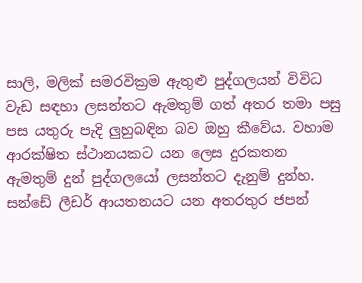සාලි, මලික් සමරවික්‍රම ඇතුළු පුද්ගලයන් විවිධ වැඩ සඳහා ලසන්තට ඇමතුම් ගත් අතර තමා පසු පස යතුරු පැදි ලුහුබඳින බව ඔහු කීවේය. වහාම ආරක්ෂිත ස්ථානයකට යන ලෙස දුරකතන ඇමතුම් දුන් පුද්ගලයෝ ලසන්තට දැනුම් දුන්හ.
සන්ඩේ ලීඩර් ආයතනයට යන අතරතුර ජපන්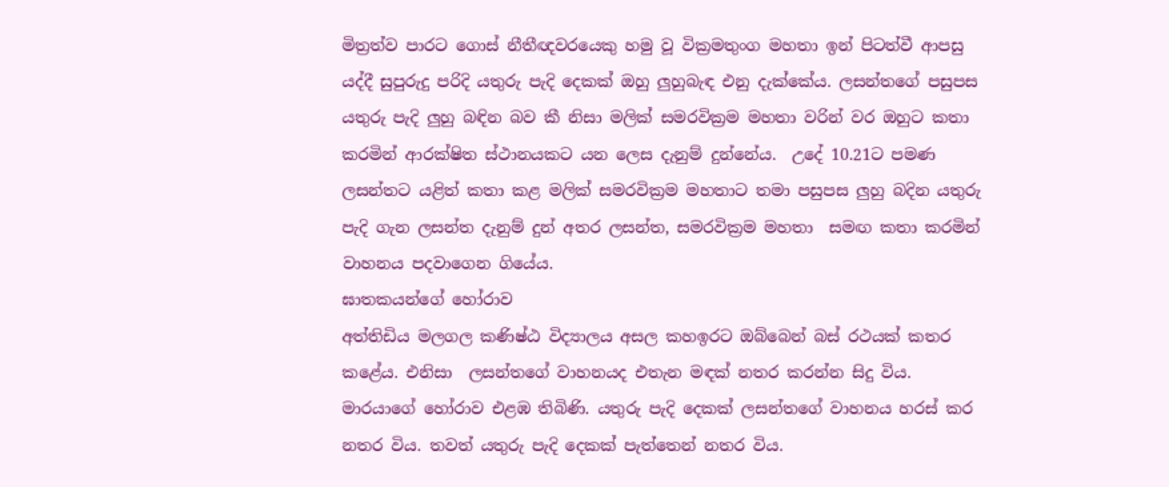මිත්‍රත්ව පාරට ගොස් නීතීඥවරයෙකු හමු වූ වික්‍රමතුංග මහතා ඉන් පිටත්වී ආපසු යද්දී සුපුරුදු පරිදි යතුරු පැදි දෙකක් ඔහු ලුහුබැඳ එනු දැක්කේය. ලසන්තගේ පසුපස යතුරු පැදි ලුහු බඳින බව කී නිසා මලික් සමරවික්‍රම මහතා වරින් වර ඔහුට කතා කරමින් ආරක්ෂිත ස්ථානයකට යන ලෙස දැනුම් දුන්නේය.  උදේ 10.21ට පමණ ලසන්තට යළිත් කතා කළ මලික් සමරවික්‍රම මහතාට තමා පසුපස ලුහු බදින යතුරු පැදි ගැන ලසන්ත දැනුම් දුන් අතර ලසන්ත, සමරවික්‍රම මහතා  සමඟ කතා කරමින් වාහනය පදවාගෙන ගියේය.
ඝාතකයන්ගේ හෝරාව
අත්තිඩිය මලගල කණිෂ්ඨ විද්‍යාලය අසල කහඉරට ඔබ්බෙන් බස් රථයක් කතර කළේය. එනිසා  ලසන්තගේ වාහනයද එතැන මඳක් නතර කරන්න සිදු විය. මාරයාගේ හෝරාව එළඹ තිබිණි. යතුරු පැදි දෙකක් ලසන්තගේ වාහනය හරස් කර නතර විය. තවත් යතුරු පැදි දෙකක් පැත්තෙන් නතර විය.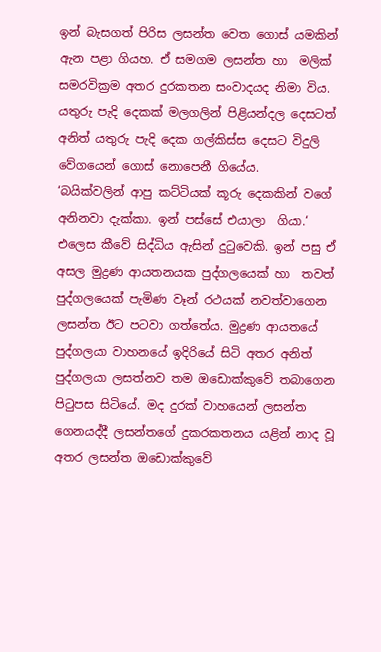ඉන් බැසගත් පිරිස ලසන්ත වෙත ගොස් යමකින් ඇන පළා ගියහ. ඒ සමගම ලසන්ත හා  මලික් සමරවික්‍රම අතර දුරකතන සංවාදයද නිමා විය. යතුරු පැදි දෙකක් මලගලින් පිළියන්දල දෙසටත් අනිත් යතුරු පැදි දෙක ගල්කිස්ස දෙසට විදුලි වේගයෙන් ගොස් නොපෙනී ගියේය.
‘බයික්වලින් ආපු කට්ටියක් කූරු දෙකකින් වගේ අනිනවා දැක්කා. ඉන් පස්සේ එයාලා  ගියා.‘  එලෙස කීවේ සිද්ධිය ඇසින් දුටුවෙකි. ඉන් පසු ඒ අසල මුද්‍රණ ආයතනයක පුද්ගලයෙක් හා  තවත් පුද්ගලයෙක් පැමිණ වෑන් රථයක් නවත්වාගෙන ලසන්ත ඊට පටවා ගත්තේය. මුද්‍රණ ආයතයේ පුද්ගලයා වාහනයේ ඉදිරියේ සිටි අතර අනිත් පුද්ගලයා ලසත්නව තම ඔඩොක්කුවේ තබාගෙන පිටුපස සිටියේ. මද දුරක් වාහයෙන් ලසන්ත ගෙනයද්දී ලසන්තගේ දුකරකතනය යළින් නාද වූ අතර ලසන්ත ඔඩොක්කුවේ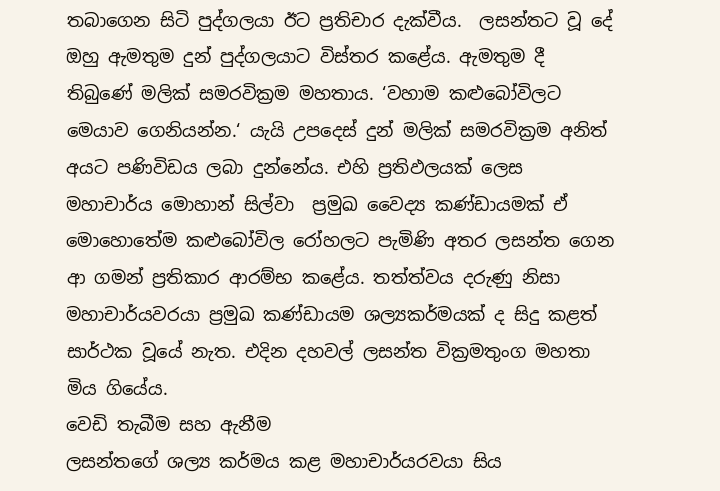තබාගෙන සිටි පුද්ගලයා ඊට ප්‍රතිචාර දැක්වීය.  ලසන්තට වූ දේ ඔහු ඇමතුම දුන් පුද්ගලයාට විස්තර කළේය. ඇමතුම දී තිබුණේ මලික් සමරවික්‍රම මහතාය. ‘වහාම කළුබෝවිලට මෙයාව ගෙනියන්න.‘ යැයි උපදෙස් දුන් මලික් සමරවික්‍රම අනිත් අයට පණිවිඩය ලබා දුන්නේය. එහි ප්‍රතිඵලයක් ලෙස මහාචාර්ය මොහාන් සිල්වා  ප්‍රමුඛ වෛද්‍ය කණ්ඩායමක් ඒ මොහොතේම කළුබෝවිල රෝහලට පැමිණි අතර ලසන්ත ගෙන ආ ගමන් ප්‍රතිකාර ආරම්භ කළේය. තත්ත්වය දරුණු නිසා මහාචාර්යවරයා ප්‍රමුඛ කණ්ඩායම ශල්‍යකර්මයක් ද සිදු කළත් සාර්ථක වූයේ නැත. එදින දහවල් ලසන්ත වික්‍රමතුංග මහතා මිය ගියේය.
වෙඩි තැබීම සහ ඇනීම
ලසන්තගේ ශල්‍ය කර්මය කළ මහාචාර්යරවයා සිය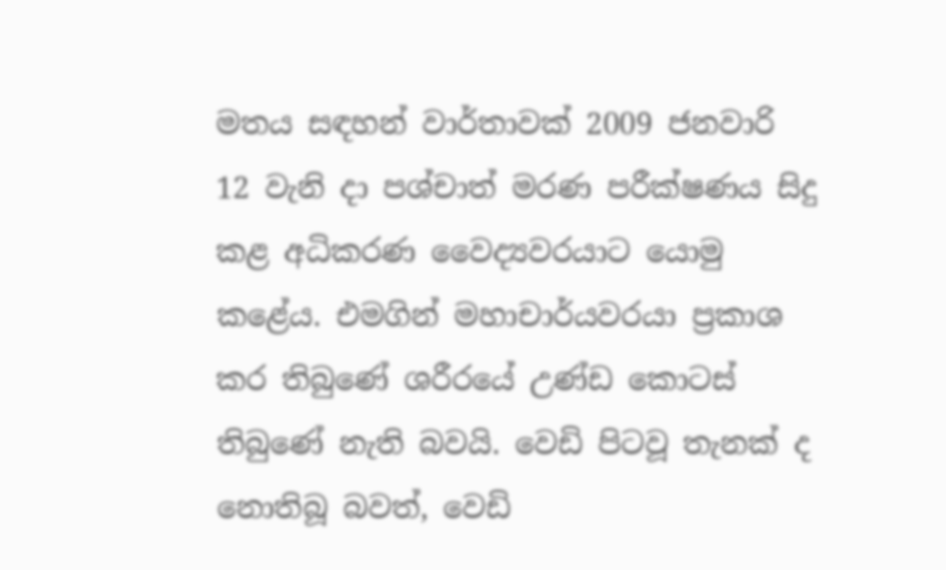මතය සඳහන් වාර්තාවක් 2009 ජනවාරි 12 වැනි දා පශ්චාත් මරණ පරීක්ෂණය සිදු කළ අධිකරණ වෛද්‍යවරයාට යොමු කළේය. එමගින් මහාචාර්යවරයා ප්‍රකාශ කර තිබුණේ ශරීරයේ උණ්ඩ කොටස් තිබුණේ නැති බවයි. වෙඩි පිටවූ තැනක් ද නොතිබූ බවත්, වෙඩි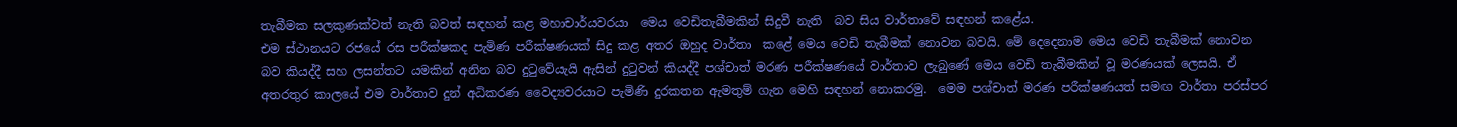තැබීමක සලකුණක්වත් නැති බවත් සඳහන් කළ මහාචාර්යවරයා  මෙය වෙඩිතැබීමකින් සිදුවී නැති  බව සිය වාර්තාවේ සඳහන් කළේය.
එම ස්ථානයට රජයේ රස පරීක්ෂකද පැමිණ පරීක්ෂණයක් සිදු කළ අතර ඔහුද වාර්තා  කළේ මෙය වෙඩි තැබීමක් නොවන බවයි. මේ දෙදෙනාම මෙය වෙඩි තැබීමක් නොවන බව කියද්දී සහ ලසන්තට යමකින් අනින බව දුටුවේයැයි ඇසින් දුටුවන් කියද්දී පශ්චාත් මරණ පරීක්ෂණයේ වාර්තාව ලැබුණේ මෙය වෙඩි තැබීමකින් වූ මරණයක් ලෙසයි. ඒ අතරතුර කාලයේ එම වාර්තාව දුන් අධිකරණ වෛද්‍යවරයාට පැමිණි දුරකතන ඇමතුම් ගැන මෙහි සඳහන් නොකරමු.  මෙම පශ්චාත් මරණ පරීක්ෂණයත් සමඟ වාර්තා පරස්පර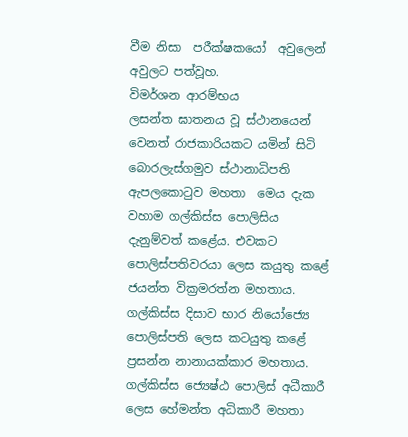වීම නිසා  පරීක්ෂකයෝ  අවුලෙන් අවුලට පත්වූහ.
විමර්ශන ආරම්භය
ලසන්ත ඝාතනය වූ ස්ථානයෙන් වෙනත් රාජකාරියකට යමින් සිටි බොරලැස්ගමුව ස්ථානාධිපති ඇපලකොටුව මහතා  මෙය දැක වහාම ගල්කිස්ස පොලිසිය දැනුම්වත් කළේය. එවකට පොලිස්පතිවරයා ලෙස කයුතු කළේ ජයන්ත වික්‍රමරත්න මහතාය. ගල්කිස්ස දිසාව භාර නියෝජ්‍යෙ පොලිස්පති ලෙස කටයුතු කළේ ප්‍රසන්න නානායක්කාර මහතාය. ගල්කිස්ස ජ්‍යෙෂ්ඨ පොලිස් අධීකාරී ලෙස හේමන්ත අධිකාරී මහතා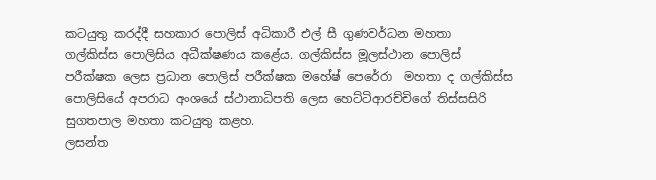කටයුතු කරද්දී සහකාර පොලිස් අධිකාරී එල් සී ගුණවර්ධන මහතා  ගල්කිස්ස පොලිසිය අධීක්ෂණය කළේය. ගල්කිස්ස මූලස්ථාන පොලිස් පරීක්ෂක ලෙස ප්‍රධාන පොලිස් පරීක්ෂක මහේෂ් පෙරේරා  මහතා ද ගල්කිස්ස පොලිසියේ අපරාධ අංශයේ ස්ථානාධිපති ලෙස හෙට්ටිආරච්චිගේ තිස්සසිරි සුගතපාල මහතා කටයුතු කළහ.
ලසන්ත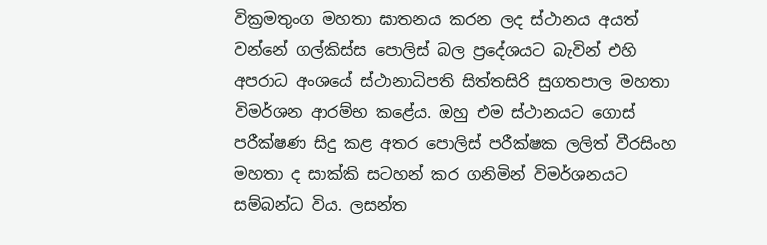වික්‍රමතුංග මහතා ඝාතනය කරන ලද ස්ථානය අයත් වන්නේ ගල්කිස්ස පොලිස් බල ප්‍රදේශයට බැවින් එහි අපරාධ අංශයේ ස්ථානාධිපති සිත්තසිරි සුගතපාල මහතා  විමර්ශන ආරම්භ කළේය. ඔහු එම ස්ථානයට ගොස් පරීක්ෂණ සිදු කළ අතර පොලිස් පරීක්ෂක ලලිත් වීරසිංහ මහතා ද සාක්කි සටහන් කර ගනිමින් විමර්ශනයට සම්බන්ධ විය. ලසන්ත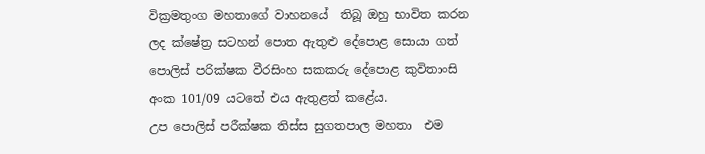වික්‍රමතුංග මහතාගේ වාහනයේ  තිබූ ඔහු භාවිත කරන ලද ක්ෂේත්‍ර සටහන් පොත ඇතුළු දේපොළ සොයා ගත් පොලිස් පරික්ෂක වීරසිංහ සකකරු දේපොළ කුවිතාංසි අංක 101/09 යටතේ එය ඇතුළත් කළේය.
උප පොලිස් පරීක්ෂක තිස්ස සුගතපාල මහතා  එම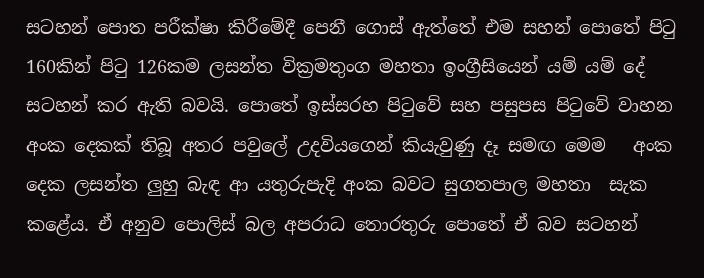සටහන් පොත පරීක්ෂා කිරීමේදී පෙනී ගොස් ඇත්තේ එම සහන් පොතේ පිටු 160කින් පිටු 126කම ලසන්ත වික්‍රමතුංග මහතා ඉංග්‍රීසියෙන් යම් යම් දේ සටහන් කර ඇති බවයි. පොතේ ඉස්සරහ පිටුවේ සහ පසුපස පිටුවේ වාහන අංක දෙකක් තිබූ අතර පවුලේ උදවියගෙන් කියැවුණු දෑ සමඟ මෙම   අංක දෙක ලසන්ත ලුහු බැඳ ආ යතුරුපැදි අංක බවට සුගතපාල මහතා  සැක කළේය. ඒ අනුව පොලිස් බල අපරාධ තොරතුරු පොතේ ඒ බව සටහන්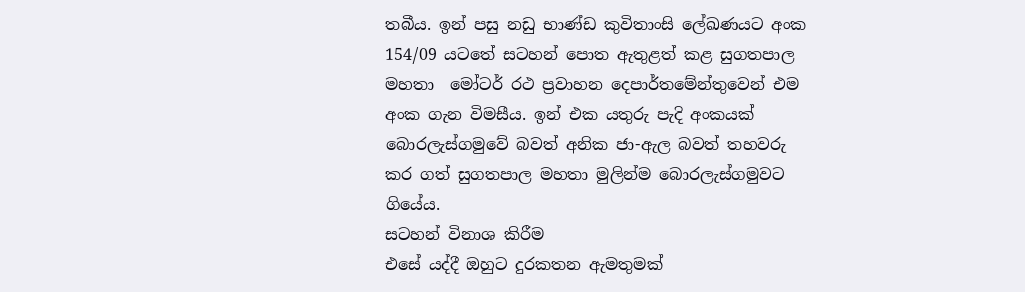තබීය. ඉන් පසු නඩු භාණ්ඩ කුවිතාංසි ලේඛණයට අංක 154/09 යටතේ සටහන් පොත ඇතුළත් කළ සුගතපාල මහතා  මෝටර් රථ ප්‍රවාහන දෙපාර්තමේන්තුවෙන් එම අංක ගැන විමසීය. ඉන් එක යතුරු පැදි අංකයක් බොරලැස්ගමුවේ බවත් අනික ජා-ඇල බවත් තහවරු කර ගත් සුගතපාල මහතා මුලින්ම බොරලැස්ගමුවට ගියේය.
සටහන් විනාශ කිරීම
එසේ යද්දී ඔහුට දුරකතන ඇමතුමක්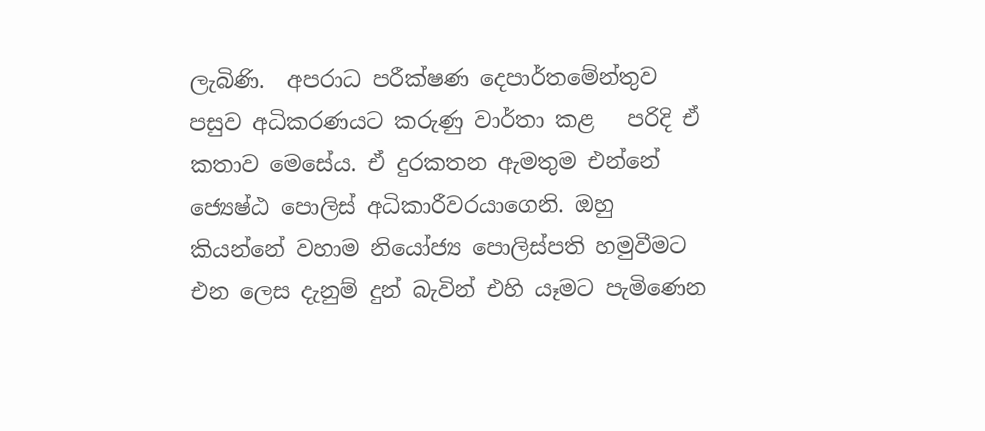ලැබිණි.  අපරාධ පරීක්ෂණ දෙපාර්තමේන්තුව පසුව අධිකරණයට කරුණු වාර්තා කළ   පරිදි ඒ කතාව මෙසේය. ඒ දුරකතන ඇමතුම එන්නේ ජ්‍යෙෂ්ඨ පොලිස් අධිකාරීවරයාගෙනි. ඔහු කියන්නේ වහාම නියෝජ්‍ය පොලිස්පති හමුවීමට එන ලෙස දැනුම් දුන් බැවින් එහි යෑමට පැමිණෙන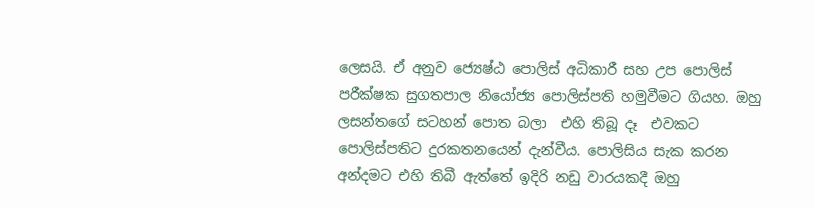ලෙසයි. ඒ අනුව ජ්‍යෙෂ්ඨ පොලිස් අධිකාරී සහ උප පොලිස් පරීක්ෂක සුගතපාල නියෝජ්‍ය පොලිස්පති හමුවීමට ගියහ. ඔහු ලසන්තගේ සටහන් පොත බලා  එහි තිබූ දෑ  එවකට පොලිස්පතිට දුරකතනයෙන් දැන්වීය. පොලිසිය සැක කරන අන්දමට එහි තිබී ඇත්තේ ඉදිරි නඩු වාරයකදී ඔහු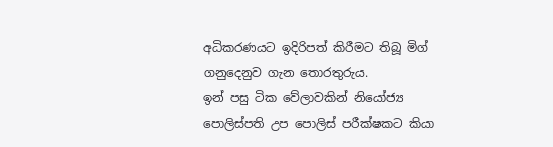අධිකරණයට ඉදිරිපත් කිරීමට තිබූ මිග් ගනුදෙනුව ගැන තොරතුරුය.
ඉන් පසු ටික වේලාවකින් නියෝජ්‍ය පොලිස්පති උප පොලිස් පරීක්ෂකට කියා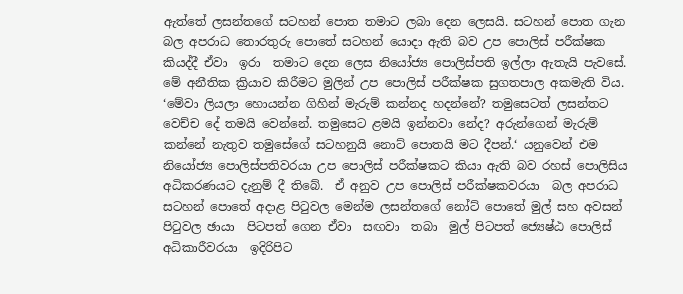ඇත්තේ ලසන්තගේ සටහන් පොත තමාට ලබා දෙන ලෙසයි. සටහන් පොත ගැන බල අපරාධ තොරතුරු පොතේ සටහන් යොදා ඇති බව උප පොලිස් පරීක්ෂක කියද්දී ඒවා  ඉරා  තමාට දෙන ලෙස නියෝජ්‍ය පොලිස්පති ඉල්ලා ඇතැයි පැවසේ. මේ අනීතික ක්‍රියාව කිරීමට මුලින් උප පොලිස් පරීක්ෂක සුගතපාල අකමැති විය.
‘මේවා ලියලා හොයන්න ගිහින් මැරුම් කන්නද හදන්නේ? තමුසෙටත් ලසන්තට වෙච්ච දේ තමයි වෙන්නේ. තමුසෙට ළමයි ඉන්නවා නේද? අරුන්ගෙන් මැරුම් කන්නේ නැතුව තමුසේගේ සටහනුයි නොට් පොතයි මට දීපන්.‘ යනුවෙන් එම නියෝජ්‍ය පොලිස්පතිවරයා උප පොලිස් පරීක්ෂකට කියා ඇති බව රහස් පොලිසිය අධිකරණයට දැනුම් දී තිබේ.  ඒ අනුව උප පොලිස් පරීක්ෂකවරයා  බල අපරාධ සටහන් පොතේ අදාළ පිටුවල මෙන්ම ලසන්තගේ නෝට් පොතේ මුල් සහ අවසන් පිටුවල ඡායා  පිටපත් ගෙන ඒවා  සඟවා  තබා  මුල් පිටපත් ජ්‍යෙෂ්ඨ පොලිස් අධිකාරීවරයා  ඉදිරිපිට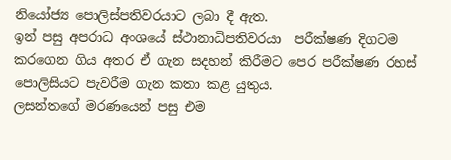නියෝජ්‍ය පොලිස්පතිවරයාට ලබා දී ඇත.
ඉන් පසු අපරාධ අංශයේ ස්ථානාධිපතිවරයා  පරීක්ෂණ දිගටම කරගෙන ගිය අතර ඒ ගැන සදහන් කිරීමට පෙර පරීක්ෂණ රහස් පොලිසියට පැවරීම ගැන කතා කළ යුතුය.
ලසන්තගේ මරණයෙන් පසු එම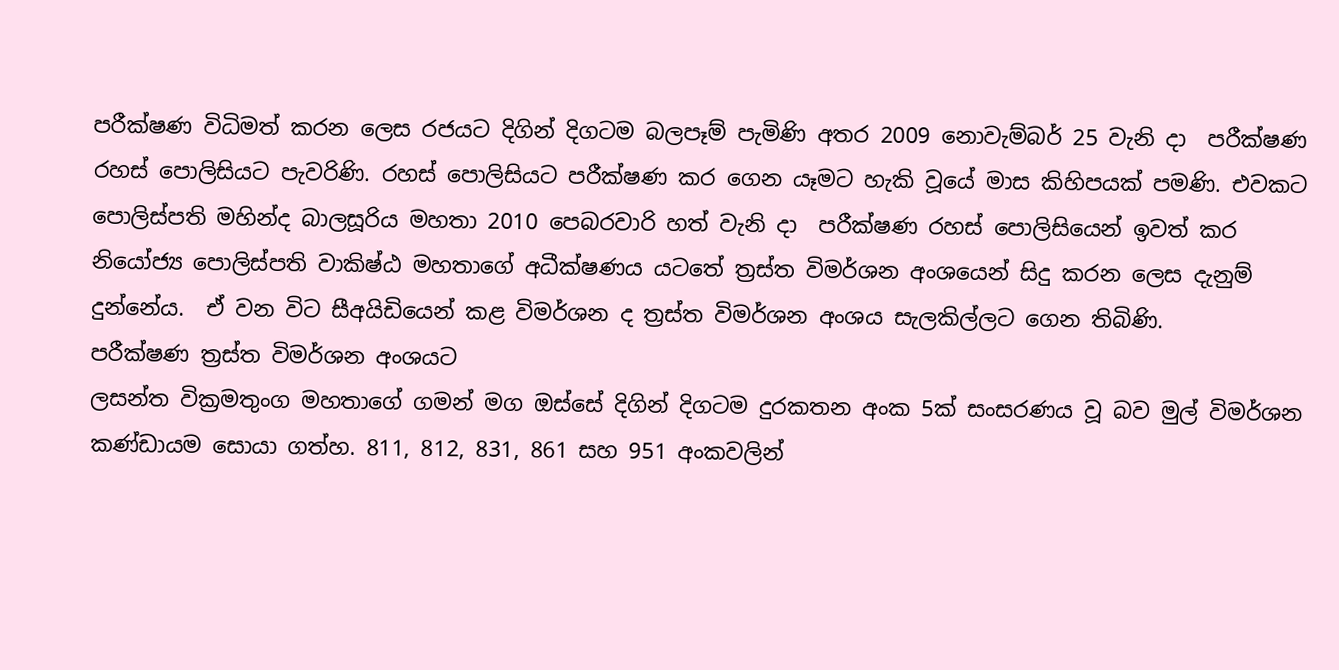පරීක්ෂණ විධිමත් කරන ලෙස රජයට දිගින් දිගටම බලපෑම් පැමිණි අතර 2009 නොවැම්බර් 25 වැනි දා  පරීක්ෂණ රහස් පොලිසියට පැවරිණි. රහස් පොලිසියට පරීක්ෂණ කර ගෙන යෑමට හැකි වූයේ මාස කිහිපයක් පමණි. එවකට පොලිස්පති මහින්ද බාලසූරිය මහතා 2010 පෙබරවාරි හත් වැනි දා  පරීක්ෂණ රහස් පොලිසියෙන් ඉවත් කර නියෝජ්‍ය පොලිස්පති වාකිෂ්ඨ මහතාගේ අධීක්ෂණය යටතේ ත්‍රස්ත විමර්ශන අංශයෙන් සිදු කරන ලෙස දැනුම් දුන්නේය.  ඒ වන විට සීඅයිඩියෙන් කළ විමර්ශන ද ත්‍රස්ත විමර්ශන අංශය සැලකිල්ලට ගෙන තිබිණි.
පරීක්ෂණ ත්‍රස්ත විමර්ශන අංශයට
ලසන්ත වික්‍රමතුංග මහතාගේ ගමන් මග ඔස්සේ දිගින් දිගටම දුරකතන අංක 5ක් සංසරණය වූ බව මුල් විමර්ශන කණ්ඩායම සොයා ගත්හ. 811, 812, 831, 861 සහ 951 අංකවලින්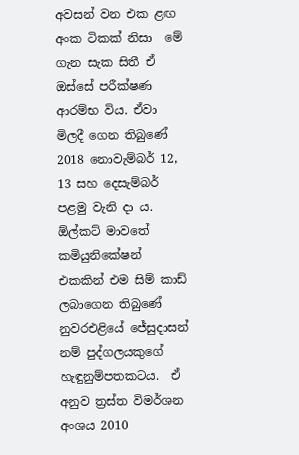අවසන් වන එක ළඟ අංක ටිකක් නිසා  මේ ගැන සැක සිතී ඒ ඔස්සේ පරීක්ෂණ ආරම්භ විය. ඒවා  මිලදී ගෙන තිබුණේ 2018 නොවැම්බර් 12, 13 සහ දෙසැම්බර් පළමු වැනි දා ය. ඕල්කට් මාවතේ කමියුනිකේෂන් එකකින් එම සිම් කාඩ් ලබාගෙන තිබුණේ නුවරඑළියේ ජේසුදාසන් නම් පුද්ගලයකුගේ හැඳුනුම්පතකටය.  ඒ අනුව ත්‍රස්ත විමර්ශන අංශය 2010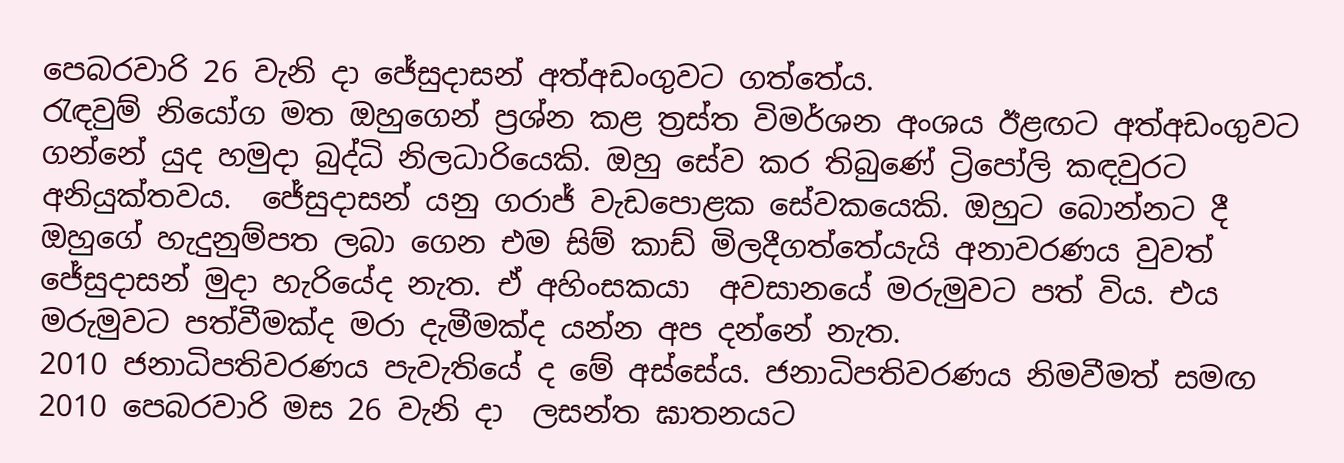පෙබරවාරි 26 වැනි දා ජේසුදාසන් අත්අඩංගුවට ගත්තේය.
රැඳවුම් නියෝග මත ඔහුගෙන් ප්‍රශ්න කළ ත්‍රස්ත විමර්ශන අංශය ඊළඟට අත්අඩංගුවට ගන්නේ යුද හමුදා බුද්ධි නිලධාරියෙකි. ඔහු සේව කර තිබුණේ ට්‍රිපෝලි කඳවුරට අනියුක්තවය.  ජේසුදාසන් යනු ගරාජ් වැඩපොළක සේවකයෙකි. ඔහුට බොන්නට දී ඔහුගේ හැදුනුම්පත ලබා ගෙන එම සිම් කාඩ් මිලදීගත්තේයැයි අනාවරණය වුවත් ජේසුදාසන් මුදා හැරියේද නැත. ඒ අහිංසකයා  අවසානයේ මරුමුවට පත් විය. එය මරුමුවට පත්වීමක්ද මරා දැමීමක්ද යන්න අප දන්නේ නැත.
2010 ජනාධිපතිවරණය පැවැතියේ ද මේ අස්සේය. ජනාධිපතිවරණය නිමවීමත් සමඟ 2010 පෙබරවාරි මස 26 වැනි දා  ලසන්ත ඝාතනයට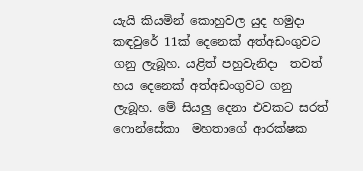යැයි කියමින් කොහුවල යුද හමුදා කඳවුරේ 11ක් දෙනෙක් අත්අඩංගුවට ගනු ලැබූහ. යළිත් පහුවැනිදා  තවත් හය දෙනෙක් අත්අඩංගුවට ගනු ලැබූහ. මේ සියලු දෙනා එවකට සරත් ෆොන්සේකා  මහතාගේ ආරක්ෂක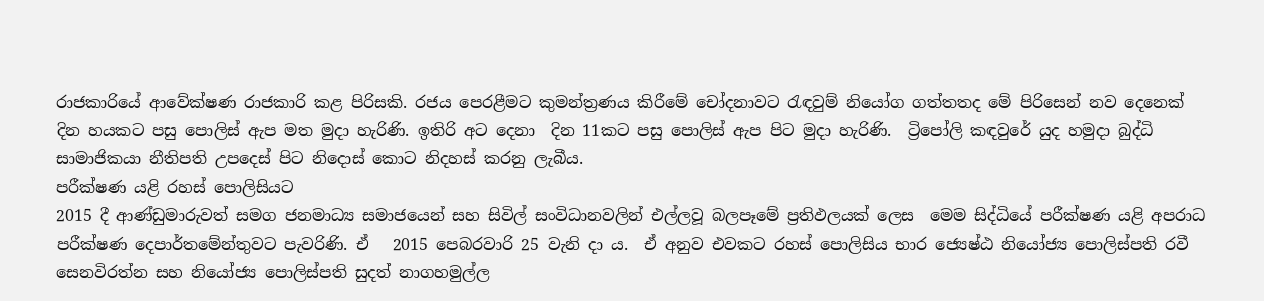රාජකාරියේ ආවේක්ෂණ රාජකාරි කළ පිරිසකි. රජය පෙරළීමට කුමන්ත්‍රණය කිරීමේ චෝදනාවට රැඳවුම් නියෝග ගත්තතද මේ පිරිසෙන් නව දෙනෙක් දින හයකට පසු පොලිස් ඇප මත මුදා හැරිණි. ඉතිරි අට දෙනා  දින 11කට පසු පොලිස් ඇප පිට මුදා හැරිණි.  ට්‍රිපෝලි කඳවුරේ යුද හමුදා බුද්ධි සාමාජිකයා නීතිපති උපදෙස් පිට නිදොස් කොට නිදහස් කරනු ලැබීය.
පරීක්ෂණ යළි රහස් පොලිසියට
2015 දී ආණ්ඩුමාරුවත් සමග ජනමාධ්‍ය සමාජයෙන් සහ සිවිල් සංවිධානවලින් එල්ලවූ බලපෑමේ ප්‍රතිඵලයක් ලෙස  මෙම සිද්ධියේ පරීක්ෂණ යළි අපරාධ පරීක්ෂණ දෙපාර්තමේන්තුවට පැවරිණි. ඒ   2015 පෙබරවාරි 25 වැනි දා ය.  ඒ අනුව එවකට රහස් පොලිසිය භාර ජ්‍යෙෂ්ඨ නියෝජ්‍ය පොලිස්පති රවී සෙනවිරත්න සහ නියෝජ්‍ය පොලිස්පති සුදත් නාගහමුල්ල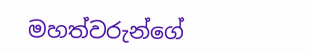මහත්වරුන්ගේ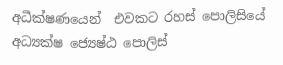අධීක්ෂණයෙන්  එවකට රහස් පොලිසියේ අධ්‍යක්ෂ ජ්‍යෙෂ්ඨ පොලිස්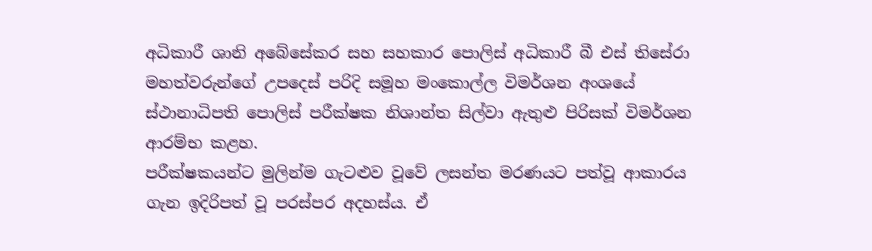අධිකාරී ශානි අබේසේකර සහ සහකාර පොලිස් අධිකාරී බී එස් තිසේරා මහත්වරුන්ගේ උපදෙස් පරිදි සමූහ මංකොල්ල විමර්ශන අංශයේ ස්ථානාධිපති පොලිස් පරීක්ෂක නිශාන්ත සිල්වා ඇතුළු පිරිසක් විමර්ශන ආරම්භ කළහ.
පරීක්ෂකයන්ට මුලින්ම ගැටළුව වූවේ ලසන්ත මරණයට පත්වූ ආකාරය ගැන ඉදිරිපත් වූ පරස්පර අදහස්ය. ඒ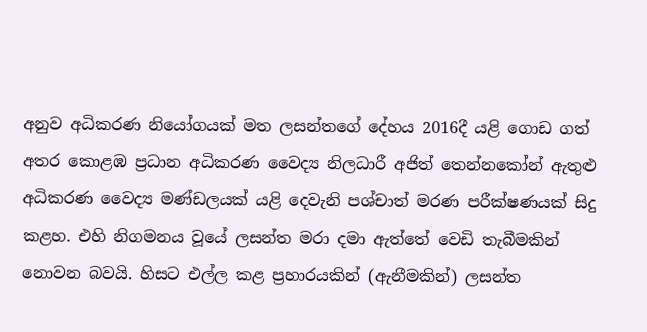අනුව අධිකරණ නියෝගයක් මත ලසන්තගේ දේහය 2016දී යළි ගොඩ ගත් අතර කොළඹ ප්‍රධාන අධිකරණ වෛද්‍ය නිලධාරී අජිත් තෙන්නකෝන් ඇතුළු අධිකරණ වෛද්‍ය මණ්ඩලයක් යළි දෙවැනි පශ්චාත් මරණ පරීක්ෂණයක් සිදු කළහ. එහි නිගමනය වූයේ ලසන්ත මරා දමා ඇත්තේ වෙඩි තැබීමකින් නොවන බවයි. හිසට එල්ල කළ ප්‍රහාරයකින් (ඇනීමකින්) ලසන්ත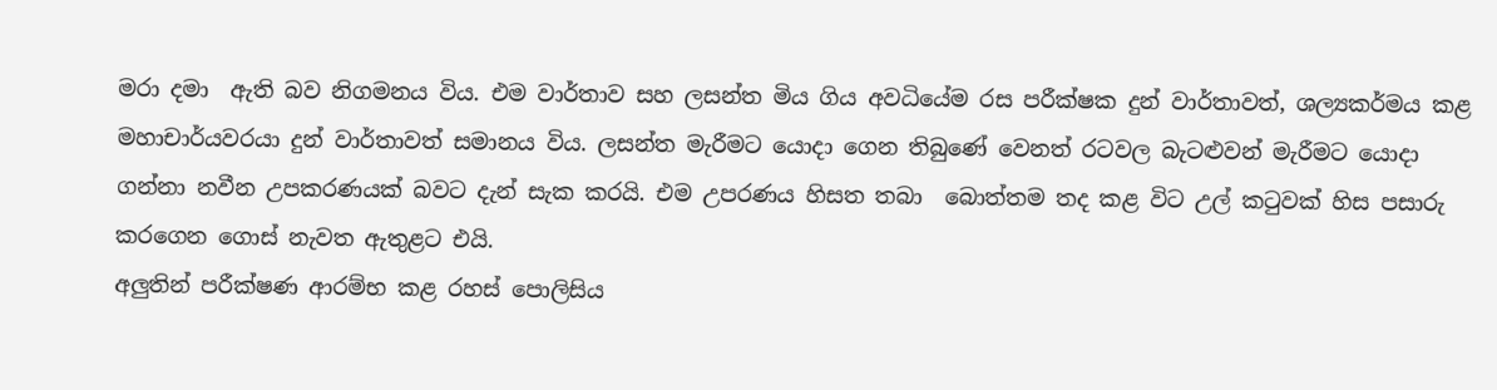මරා දමා  ඇති බව නිගමනය විය. එම වාර්තාව සහ ලසන්ත මිය ගිය අවධියේම රස පරීක්ෂක දුන් වාර්තාවත්, ශල්‍යකර්මය කළ මහාචාර්යවරයා දුන් වාර්තාවත් සමානය විය. ලසන්ත මැරීමට යොදා ගෙන තිබුණේ වෙනත් රටවල බැටළුවන් මැරීමට යොදා ගන්නා නවීන උපකරණයක් බවට දැන් සැක කරයි. එම උපරණය හිසත තබා  බොත්තම තද කළ විට උල් කටුවක් හිස පසාරු කරගෙන ගොස් නැවත ඇතුළට එයි.
අලුතින් පරීක්ෂණ ආරම්භ කළ රහස් පොලිසිය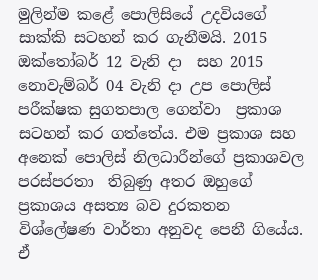මුලින්ම කළේ පොලිසියේ උදවියගේ සාක්කි සටහන් කර ගැනීමයි. 2015 ඔක්තෝබර් 12 වැනි දා  සහ 2015 නොවැම්බර් 04 වැනි දා උප පොලිස් පරීක්ෂක සුගතපාල ගෙන්වා  ප්‍රකාශ සටහන් කර ගත්තේය. එම ප්‍රකාශ සහ අනෙක් පොලිස් නිලධාරීන්ගේ ප්‍රකාශවල පරස්පරතා  තිබුණු අතර ඔහුගේ ප්‍රකාශය අසත්‍ය බව දුරකතන විශ්ලේෂණ වාර්තා අනුවද පෙනී ගියේය. ඒ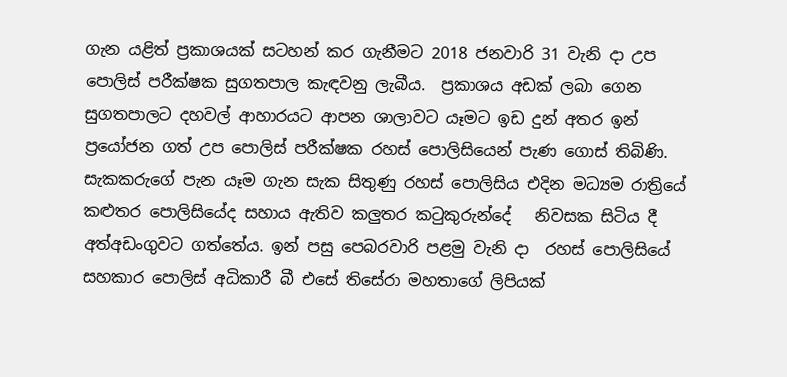ගැන යළිත් ප්‍රකාශයක් සටහන් කර ගැනීමට 2018 ජනවාරි 31 වැනි දා උප පොලිස් පරීක්ෂක සුගතපාල කැඳවනු ලැබීය.  ප්‍රකාශය අඩක් ලබා ගෙන සුගතපාලට දහවල් ආහාරයට ආපන ශාලාවට යෑමට ඉඩ දුන් අතර ඉන් ප්‍රයෝජන ගත් උප පොලිස් පරීක්ෂක රහස් පොලිසියෙන් පැණ ගොස් තිබිණි.
සැකකරුගේ පැන යෑම ගැන සැක සිතුණු රහස් පොලිසිය එදින මධ්‍යම රාත්‍රියේ කළුතර පොලිසියේද සහාය ඇතිව කලුතර කටුකුරුන්දේ   නිවසක සිටිය දී අත්අඩංගුවට ගත්තේය. ඉන් පසු පෙබරවාරි පළමු වැනි දා  රහස් පොලිසියේ සහකාර පොලිස් අධිකාරී බී එසේ තිසේරා මහතාගේ ලිපියක්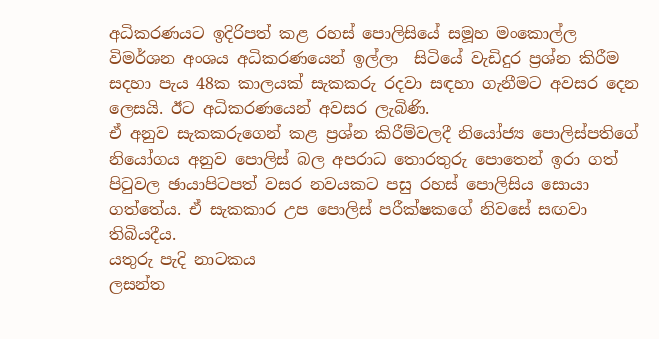අධිකරණයට ඉදිරිපත් කළ රහස් පොලිසියේ සමූහ මංකොල්ල විමර්ශන අංශය අධිකරණයෙන් ඉල්ලා  සිටියේ වැඩිදුර ප්‍රශ්න කිරීම සදහා පැය 48ක කාලයක් සැකකරු රදවා සඳහා ගැනීමට අවසර දෙන ලෙසයි. ඊට අධිකරණයෙන් අවසර ලැබිණි.
ඒ අනුව සැකකරුගෙන් කළ ප්‍රශ්න කිරීම්වලදී නියෝජ්‍ය පොලිස්පතිගේ නියෝගය අනුව පොලිස් බල අපරාධ තොරතුරු පොතෙන් ඉරා ගත් පිටුවල ඡායාපිටපත් වසර නවයකට පසු රහස් පොලිසිය සොයා ගත්තේය. ඒ සැකකාර උප පොලිස් පරීක්ෂකගේ නිවසේ සඟවා  තිබියදීය.
යතුරු පැදි නාටකය
ලසන්ත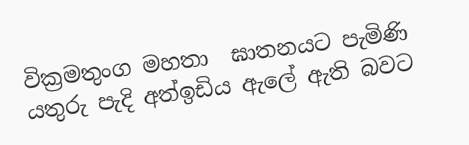වික්‍රමතුංග මහතා  ඝාතනයට පැමිණි යතුරු පැදි අත්ඉඩිය ඇලේ ඇති බවට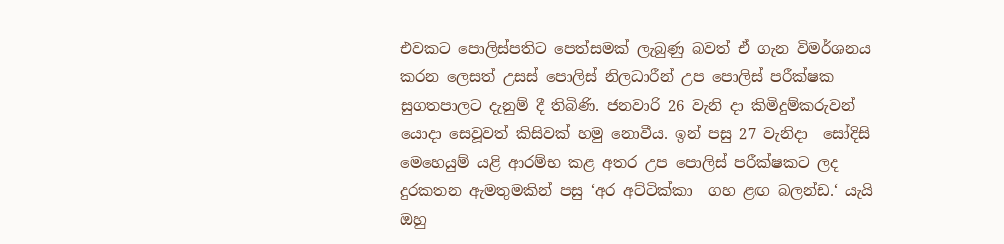එවකට පොලිස්පතිට පෙත්සමක් ලැබුණු බවත් ඒ ගැන විමර්ශනය කරන ලෙසත් උසස් පොලිස් නිලධාරීන් උප පොලිස් පරීක්ෂක සුගතපාලට දැනුම් දී තිබිණි. ජනවාරි 26 වැනි දා කිමිදුම්කරුවන් යොදා සෙවූවත් කිසිවක් හමු නොවීය. ඉන් පසු 27 වැනිදා  සෝදිසි මෙහෙයුම් යළි ආරම්භ කළ අතර උප පොලිස් පරීක්ෂකට ලද දුරකතන ඇමතුමකින් පසු ‘අර අට්ටික්කා  ගහ ළඟ බලන්ඩ.‘ යැයි ඔහු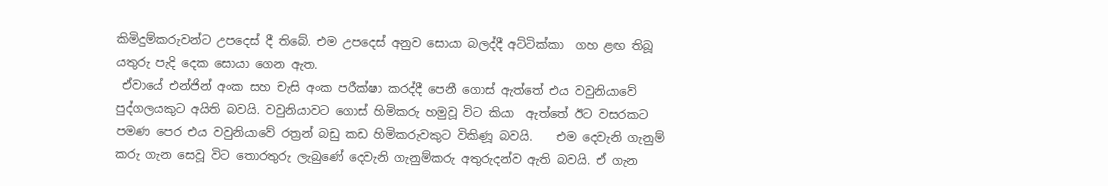කිමිදුම්කරුවන්ට උපදෙස් දී තිබේ. එම උපදෙස් අනුව සොයා බලද්දී අට්ටික්කා  ගහ ළඟ තිබූ යතුරු පැදි දෙක සොයා ගෙන ඇත.
 ඒවායේ එන්ජින් අංක සහ චැසි අංක පරීක්ෂා කරද්දී පෙනී ගොස් ඇත්තේ එය වවුනියාවේ පුද්ගලයකුට අයිති බවයි. වවුනියාවට ගොස් හිමිකරු හමුවූ විට කියා  ඇත්තේ ඊට වසරකට පමණ පෙර එය වවුනියාවේ රත්‍රන් බඩු කඩ හිමිකරුවකුට විකිණූ බවයි.    එම දෙවැනි ගැනුම් කරු ගැන සෙවූ විට තොරතුරු ලැබුණේ දෙවැනි ගැනුම්කරු අතුරුදන්ව ඇති බවයි. ඒ ගැන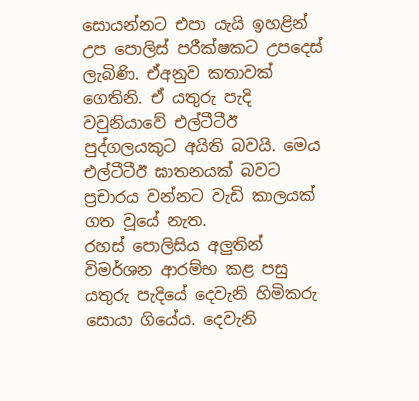සොයන්නට එපා යැයි ඉහළින් උප පොලිස් පරීක්ෂකට උපදෙස් ලැබිණි. ඒඅනුව කතාවක් ගෙතිනි. ඒ යතුරු පැදි වවුනියාවේ එල්ටීටීඊ පුද්ගලයකුට අයිති බවයි. මෙය එල්ටීටීඊ ඝාතනයක් බවට ප්‍රචාරය වන්නට වැඩි කාලයක් ගත වූයේ නැත.
රහස් පොලිසිය අලුතින් විමර්ශන ආරම්භ කළ පසු යතුරු පැදියේ දෙවැනි හිමිකරු සොයා ගියේය. දෙවැනි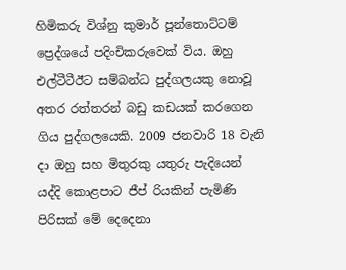හිමිකරු විශ්නු කුමාර් පූන්තොට්ටම් ප්‍රෙද්ශයේ පදිංචිකරුවෙක් විය. ඔහු එල්ටීටීඊට සම්බන්ධ පුද්ගලයකු නොවූ අතර රත්තරන් බඩු කඩයක් කරගෙන ගිය පුද්ගලයෙකි. 2009 ජනවාරි 18 වැනි දා ඔහු සහ මිතුරකු යතුරු පැදියෙන් යද්දි කොළපාට ජීප් රියකින් පැමිණි පිරිසක් මේ දෙදෙනා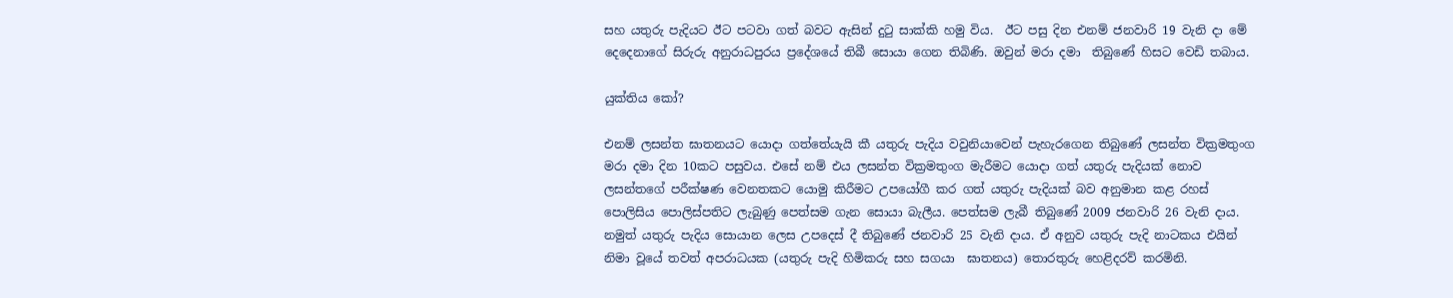සහ යතුරු පැදියට ඊට පටවා ගත් බවට ඇසින් දුටු සාක්කි හමු විය.  ඊට පසු දින එනම් ජනවාරි 19 වැනි දා මේ දෙදෙනාගේ සිරුරු අනුරාධපුරය ප්‍රදේශයේ තිබී සොයා ගෙන තිබිණි. ඔවුන් මරා දමා  තිබුණේ හිසට වෙඩි තබාය.

යුක්තිය කෝ?

එනම් ලසන්ත ඝාතනයට යොදා ගත්තේයැයි කී යතුරු පැදිය වවුනියාවෙන් පැහැරගෙන තිබුණේ ලසන්ත වික්‍රමතුංග මරා දමා දින 10කට පසුවය. එසේ නම් එය ලසන්ත වික්‍රමතුංග මැරීමට යොදා ගත් යතුරු පැදියක් නොව ලසන්තගේ පරීක්ෂණ වෙනතකට යොමු කිරීමට උපයෝගී කර ගත් යතුරු පැදියක් බව අනුමාන කළ රහස් පොලිසිය පොලිස්පතිට ලැබුණු පෙත්සම ගැන සොයා බැලීය. පෙත්සම ලැබී තිබුණේ 2009 ජනවාරි 26 වැනි දාය. නමුත් යතුරු පැදිය සොයාන ලෙස උපදෙස් දී තිබුණේ ජනවාරි 25 වැනි දාය. ඒ අනුව යතුරු පැදි නාටකය එයින් නිමා වූයේ තවත් අපරාධයක (යතුරු පැදි හිමිකරු සහ සගයා  ඝාතනය) තොරතුරු හෙළිදරව් කරමිනි.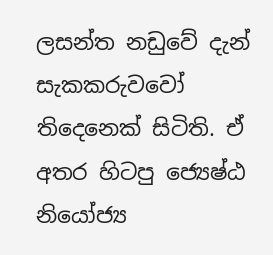ලසන්ත නඩුවේ දැන් සැකකරුවවෝ තිදෙනෙක් සිටිති. ඒ අතර හිටපු ජ්‍යෙෂ්ඨ නියෝජ්‍ය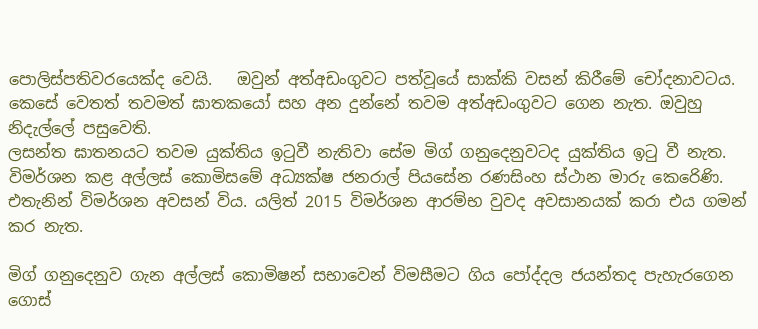පොලිස්පතිවරයෙක්ද වෙයි.   ඔවුන් අත්අඩංගුවට පත්වූයේ සාක්කි වසන් කිරීමේ චෝදනාවටය. කෙසේ වෙතත් තවමත් ඝාතකයෝ සහ අන දුන්නේ තවම අත්අඩංගුවට ගෙන නැත. ඔවුහු නිදැල්ලේ පසුවෙති.
ලසන්ත ඝාතනයට තවම යුක්තිය ඉටුවී නැතිවා සේම මිග් ගනුදෙනුවටද යුක්තිය ඉටු වී නැත. විමර්ශන කළ අල්ලස් කොමිසමේ අධ්‍යක්ෂ ජනරාල් පියසේන රණසිංහ ස්ථාන මාරු කෙරෙිණි. එතැනින් විමර්ශන අවසන් විය. යලිත් 2015 විමර්ශන ආරම්භ වුවද අවසානයක් කරා එය ගමන් කර නැත.

මිග් ගනුදෙනුව ගැන අල්ලස් කොමිෂන් සභාවෙන් විමසීමට ගිය පෝද්දල ජයන්තද පැහැරගෙන ගොස්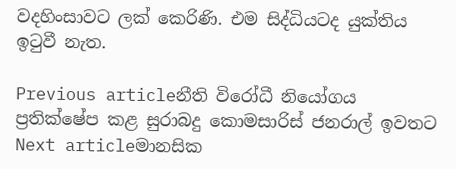වදහිංසාවට ලක් කෙරිණි. එම සිද්ධියටද යුක්තිය ඉටුවී නැත.

Previous articleනීති විරෝධී නියෝගය ප්‍රතික්ෂේප කළ සුරාබදු කොමසාරිස් ජනරාල් ඉවතට
Next articleමානසික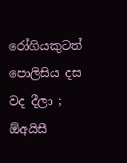රෝගියකුටත් පොලිසිය දස වද දීලා ; ඕඅයිසී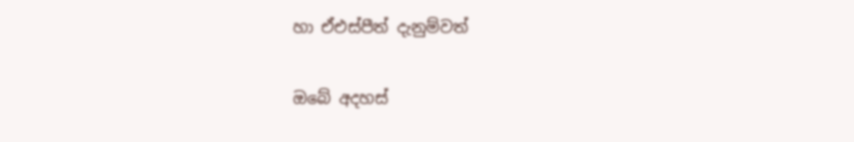හා ඒඑස්පීත් දැනුම්වත්

ඔබේ අදහස්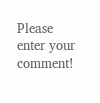Please enter your comment!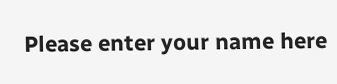Please enter your name here